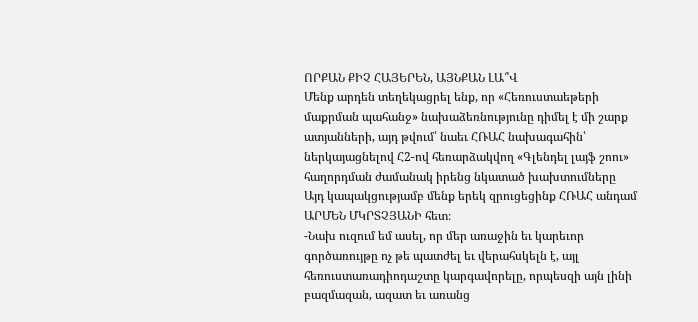ՈՐՔԱՆ ՔԻՉ ՀԱՅԵՐԵՆ, ԱՅՆՔԱՆ ԼԱ՞Վ
Մենք արդեն տեղեկացրել ենք, որ «Հեռուստաեթերի մաքրման պահանջ» նախաձեռնությունը դիմել է մի շարք ատյանների, այդ թվում՝ նաեւ ՀՌԱՀ նախագահին՝ ներկայացնելով Հ2-ով հեռարձակվող «Գլենդել լայֆ շոու» հաղորդման ժամանակ իրենց նկատած խախտումները
Այդ կապակցությամբ մենք երեկ զրուցեցինք ՀՌԱՀ անդամ ԱՐՄԵՆ ՄԿՐՏՉՅԱՆԻ հետ։
-Նախ ուզում եմ ասել, որ մեր առաջին եւ կարեւոր գործառույթը ոչ թե պատժել եւ վերահսկելն է, այլ հեռուստառադիոդաշտը կարգավորելը, որպեսզի այն լինի բազմազան, ազատ եւ առանց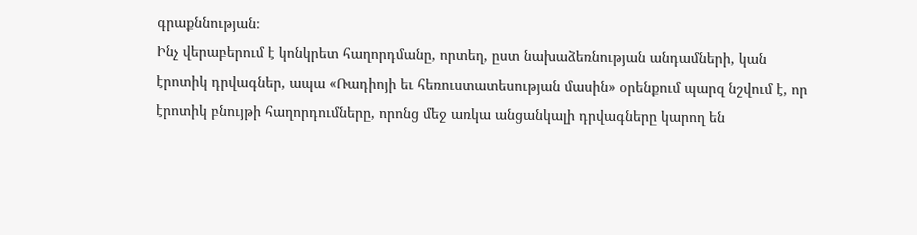գրաքննության։
Ինչ վերաբերում է կոնկրետ հաղորդմանը, որտեղ, ըստ նախաձեռնության անդամների, կան էրոտիկ դրվագներ, ապա «Ռադիոյի եւ հեռուստատեսության մասին» օրենքում պարզ նշվում է, որ էրոտիկ բնույթի հաղորդումները, որոնց մեջ առկա անցանկալի դրվագները կարող են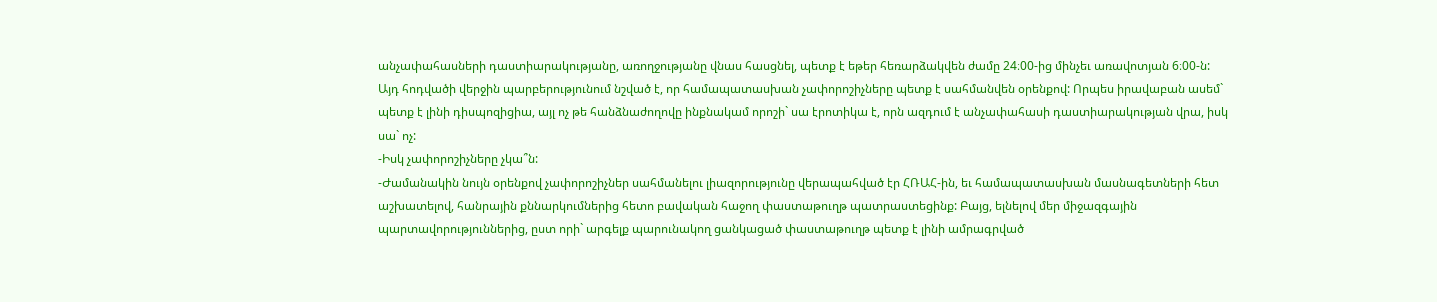անչափահասների դաստիարակությանը, առողջությանը վնաս հասցնել, պետք է եթեր հեռարձակվեն ժամը 24։00-ից մինչեւ առավոտյան 6։00-ն:
Այդ հոդվածի վերջին պարբերությունում նշված է, որ համապատասխան չափորոշիչները պետք է սահմանվեն օրենքով: Որպես իրավաբան ասեմ` պետք է լինի դիսպոզիցիա, այլ ոչ թե հանձնաժողովը ինքնակամ որոշի` սա էրոտիկա է, որն ազդում է անչափահասի դաստիարակության վրա, իսկ սա` ոչ:
-Իսկ չափորոշիչները չկա՞ն:
-Ժամանակին նույն օրենքով չափորոշիչներ սահմանելու լիազորությունը վերապահված էր ՀՌԱՀ-ին, եւ համապատասխան մասնագետների հետ աշխատելով, հանրային քննարկումներից հետո բավական հաջող փաստաթուղթ պատրաստեցինք: Բայց, ելնելով մեր միջազգային պարտավորություններից, ըստ որի` արգելք պարունակող ցանկացած փաստաթուղթ պետք է լինի ամրագրված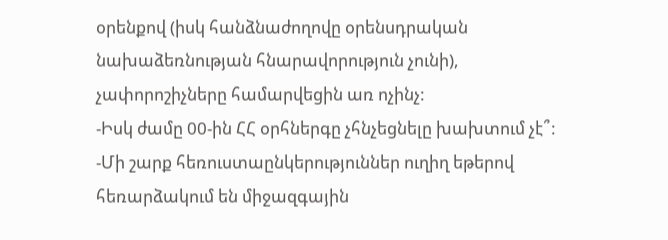օրենքով (իսկ հանձնաժողովը օրենսդրական նախաձեռնության հնարավորություն չունի), չափորոշիչները համարվեցին առ ոչինչ:
-Իսկ ժամը 00-ին ՀՀ օրհներգը չհնչեցնելը խախտում չէ՞:
-Մի շարք հեռուստաընկերություններ ուղիղ եթերով հեռարձակում են միջազգային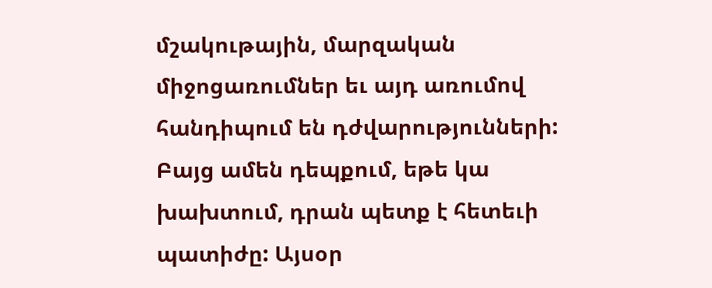մշակութային, մարզական միջոցառումներ եւ այդ առումով հանդիպում են դժվարությունների: Բայց ամեն դեպքում, եթե կա խախտում, դրան պետք է հետեւի պատիժը: Այսօր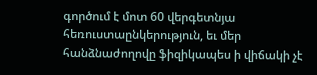գործում է մոտ 60 վերգետնյա հեռուստաընկերություն, եւ մեր հանձնաժողովը ֆիզիկապես ի վիճակի չէ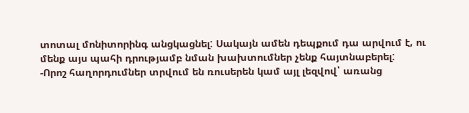տոտալ մոնիտորինգ անցկացնել: Սակայն ամեն դեպքում դա արվում է, ու մենք այս պահի դրությամբ նման խախտումներ չենք հայտնաբերել:
-Որոշ հաղորդումներ տրվում են ռուսերեն կամ այլ լեզվով՝ առանց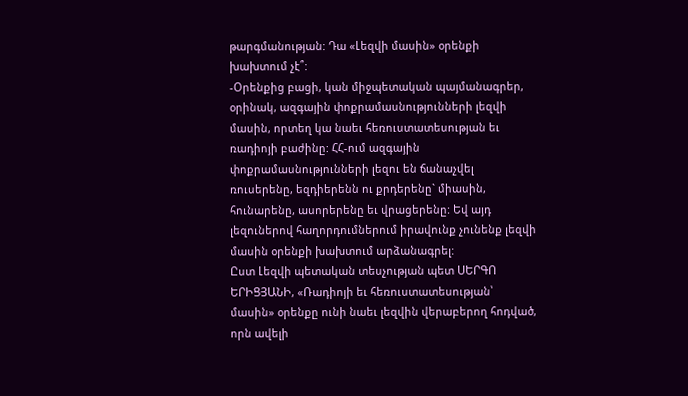թարգմանության: Դա «Լեզվի մասին» օրենքի խախտում չէ՞:
-Օրենքից բացի, կան միջպետական պայմանագրեր, օրինակ, ազգային փոքրամասնությունների լեզվի մասին, որտեղ կա նաեւ հեռուստատեսության եւ ռադիոյի բաժինը: ՀՀ-ում ազգային փոքրամասնությունների լեզու են ճանաչվել ռուսերենը, եզդիերենն ու քրդերենը` միասին, հունարենը, ասորերենը եւ վրացերենը: Եվ այդ լեզուներով հաղորդումներում իրավունք չունենք լեզվի մասին օրենքի խախտում արձանագրել:
Ըստ Լեզվի պետական տեսչության պետ ՍԵՐԳՈ ԵՐԻՑՅԱՆԻ, «Ռադիոյի եւ հեռուստատեսության՝ մասին» օրենքը ունի նաեւ լեզվին վերաբերող հոդված, որն ավելի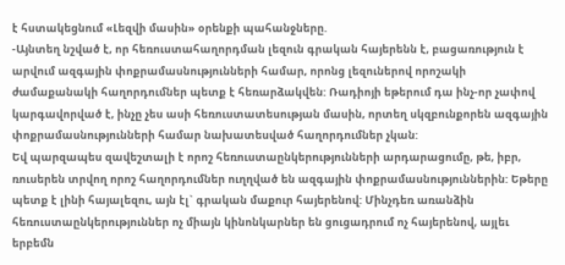է հստակեցնում «Լեզվի մասին» օրենքի պահանջները.
-Այնտեղ նշված է, որ հեռուստահաղորդման լեզուն գրական հայերենն է, բացառություն է արվում ազգային փոքրամասնությունների համար, որոնց լեզուներով որոշակի ժամաքանակի հաղորդումներ պետք է հեռարձակվեն: Ռադիոյի եթերում դա ինչ-որ չափով կարգավորված է, ինչը չես ասի հեռուստատեսության մասին, որտեղ սկզբունքորեն ազգային փոքրամասնությունների համար նախատեսված հաղորդումներ չկան:
Եվ պարզապես զավեշտալի է որոշ հեռուստաընկերությունների արդարացումը, թե, իբր, ռուսերեն տրվող որոշ հաղորդումներ ուղղված են ազգային փոքրամասնություններին: Եթերը պետք է լինի հայալեզու, այն էլ` գրական մաքուր հայերենով: Մինչդեռ առանձին հեռուստաընկերություններ ոչ միայն կինոնկարներ են ցուցադրում ոչ հայերենով, այլեւ երբեմն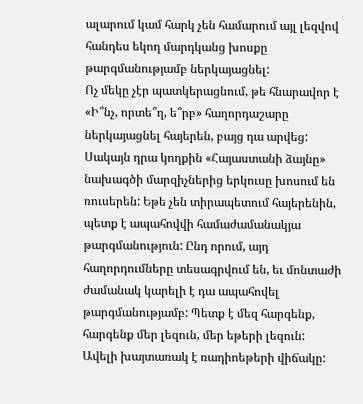ալարում կամ հարկ չեն համարում այլ լեզվով հանդես եկող մարդկանց խոսքը թարգմանությամբ ներկայացնել:
Ոչ մեկը չէր պատկերացնում, թե հնարավոր է «Ի՞նչ, որտե՞ղ, ե՞րբ» հաղորդաշարը ներկայացնել հայերեն, բայց դա արվեց: Սակայն դրա կողքին «Հայաստանի ձայնը» նախագծի մարզիչներից երկուսը խոսում են ռուսերեն: Եթե չեն տիրապետում հայերենին, պետք է ապահովվի համաժամանակյա թարգմանություն: Ընդ որում, այդ հաղորդումները տեսագրվում են, եւ մոնտաժի ժամանակ կարելի է դա ապահովել թարգմանությամբ: Պետք է մեզ հարգենք, հարգենք մեր լեզուն, մեր եթերի լեզուն:
Ավելի խայտառակ է ռադիոեթերի վիճակը: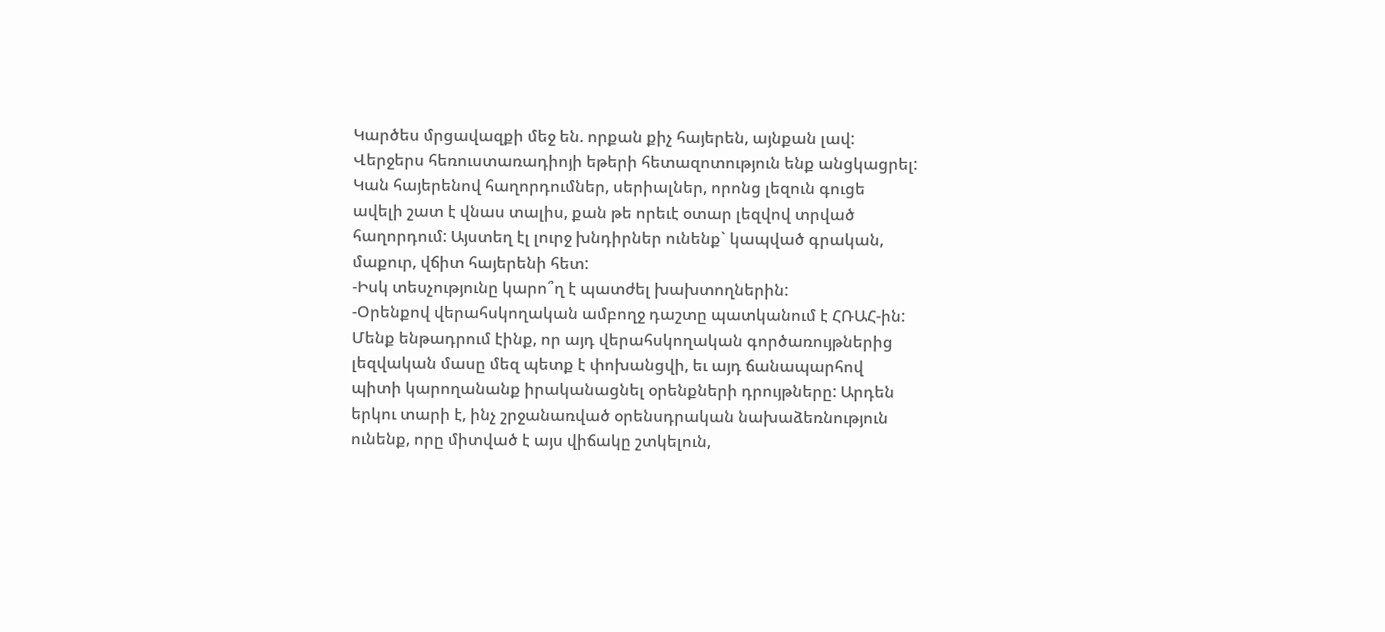Կարծես մրցավազքի մեջ են. որքան քիչ հայերեն, այնքան լավ: Վերջերս հեռուստառադիոյի եթերի հետազոտություն ենք անցկացրել: Կան հայերենով հաղորդումներ, սերիալներ, որոնց լեզուն գուցե ավելի շատ է վնաս տալիս, քան թե որեւէ օտար լեզվով տրված հաղորդում: Այստեղ էլ լուրջ խնդիրներ ունենք` կապված գրական, մաքուր, վճիտ հայերենի հետ:
-Իսկ տեսչությունը կարո՞ղ է պատժել խախտողներին:
-Օրենքով վերահսկողական ամբողջ դաշտը պատկանում է ՀՌԱՀ-ին: Մենք ենթադրում էինք, որ այդ վերահսկողական գործառույթներից լեզվական մասը մեզ պետք է փոխանցվի, եւ այդ ճանապարհով պիտի կարողանանք իրականացնել օրենքների դրույթները: Արդեն երկու տարի է, ինչ շրջանառված օրենսդրական նախաձեռնություն ունենք, որը միտված է այս վիճակը շտկելուն,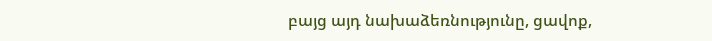բայց այդ նախաձեռնությունը, ցավոք,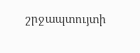շրջապտույտի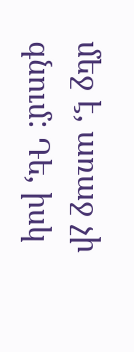մեջ է, առաջ չի գնում: Դե, իսկ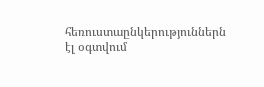հեռուստաընկերություններն էլ օգտվում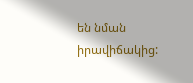են նման իրավիճակից: